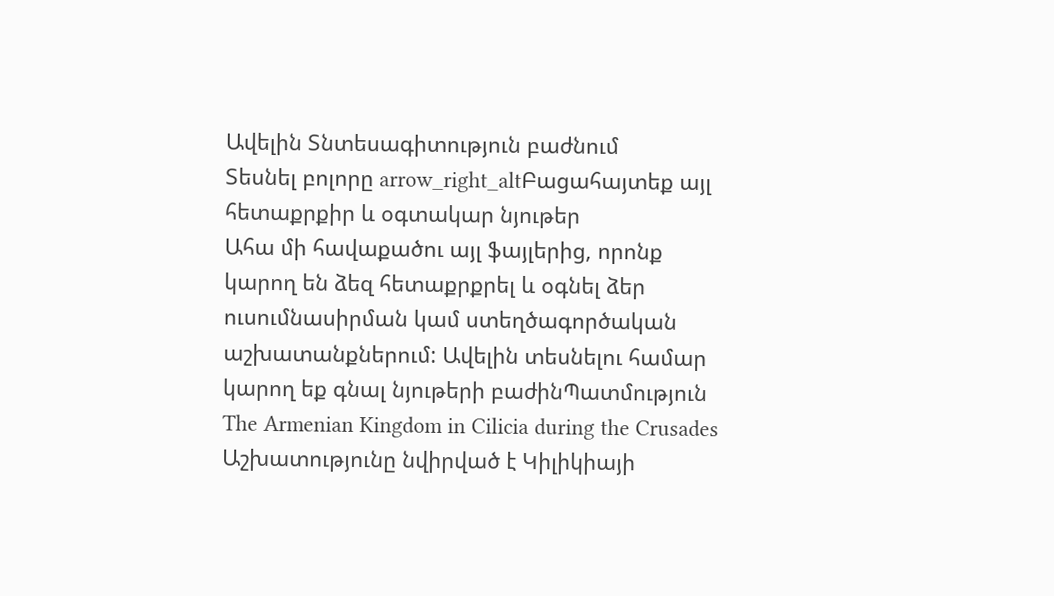Ավելին Տնտեսագիտություն բաժնում
Տեսնել բոլորը arrow_right_altԲացահայտեք այլ հետաքրքիր և օգտակար նյութեր
Ահա մի հավաքածու այլ ֆայլերից, որոնք կարող են ձեզ հետաքրքրել և օգնել ձեր ուսումնասիրման կամ ստեղծագործական աշխատանքներում: Ավելին տեսնելու համար կարող եք գնալ նյութերի բաժինՊատմություն
The Armenian Kingdom in Cilicia during the Crusades
Աշխատությունը նվիրված է Կիլիկիայի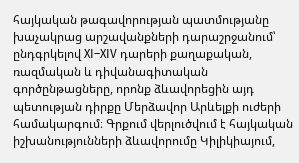հայկական թագավորության պատմությանը խաչակրաց արշավանքների դարաշրջանում՝ ընդգրկելով XI–XIV դարերի քաղաքական, ռազմական և դիվանագիտական գործընթացները, որոնք ձևավորեցին այդ պետության դիրքը Մերձավոր Արևելքի ուժերի համակարգում։ Գրքում վերլուծվում է հայկական իշխանությունների ձևավորումը Կիլիկիայում,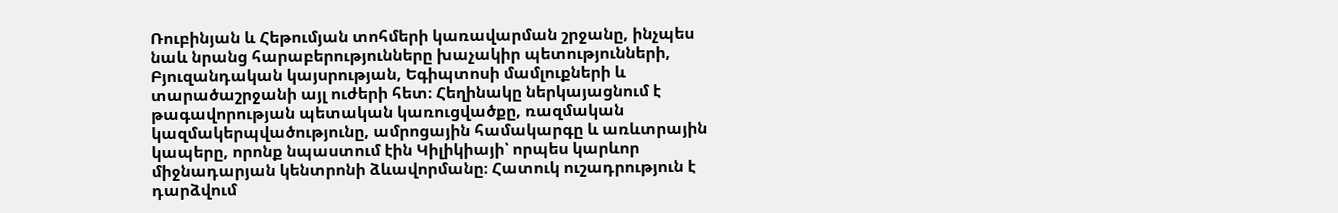Ռուբինյան և Հեթումյան տոհմերի կառավարման շրջանը, ինչպես նաև նրանց հարաբերությունները խաչակիր պետությունների, Բյուզանդական կայսրության, Եգիպտոսի մամլուքների և տարածաշրջանի այլ ուժերի հետ։ Հեղինակը ներկայացնում է թագավորության պետական կառուցվածքը, ռազմական կազմակերպվածությունը, ամրոցային համակարգը և առևտրային կապերը, որոնք նպաստում էին Կիլիկիայի՝ որպես կարևոր միջնադարյան կենտրոնի ձևավորմանը։ Հատուկ ուշադրություն է դարձվում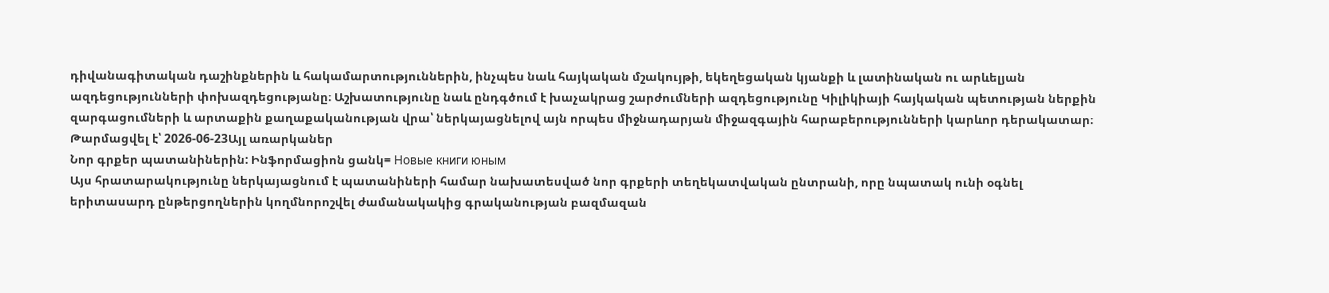դիվանագիտական դաշինքներին և հակամարտություններին, ինչպես նաև հայկական մշակույթի, եկեղեցական կյանքի և լատինական ու արևելյան ազդեցությունների փոխազդեցությանը։ Աշխատությունը նաև ընդգծում է խաչակրաց շարժումների ազդեցությունը Կիլիկիայի հայկական պետության ներքին զարգացումների և արտաքին քաղաքականության վրա՝ ներկայացնելով այն որպես միջնադարյան միջազգային հարաբերությունների կարևոր դերակատար։
Թարմացվել է՝ 2026-06-23Այլ առարկաներ
Նոր գրքեր պատանիներին: Ինֆորմացիոն ցանկ= Новые книги юным
Այս հրատարակությունը ներկայացնում է պատանիների համար նախատեսված նոր գրքերի տեղեկատվական ընտրանի, որը նպատակ ունի օգնել երիտասարդ ընթերցողներին կողմնորոշվել ժամանակակից գրականության բազմազան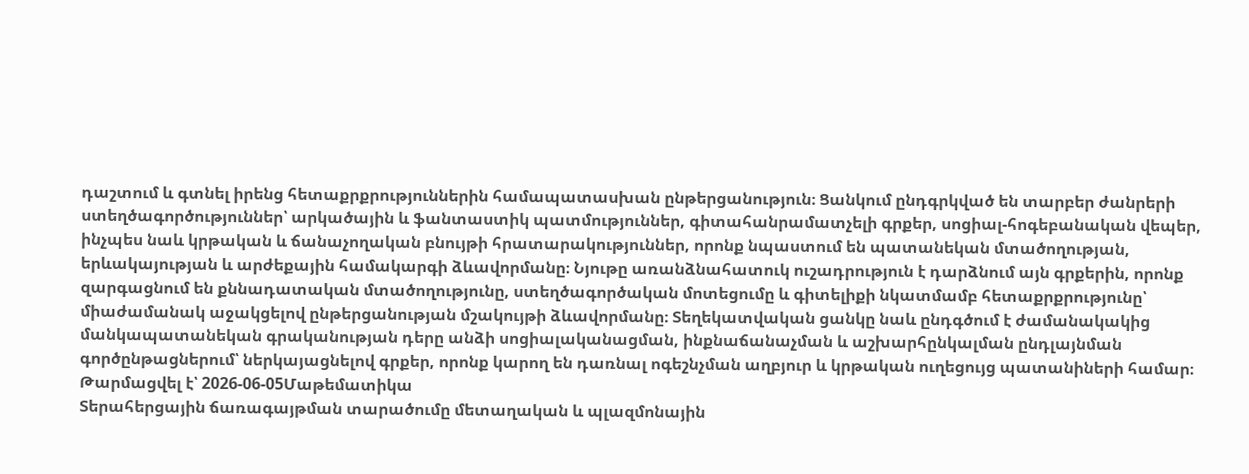դաշտում և գտնել իրենց հետաքրքրություններին համապատասխան ընթերցանություն։ Ցանկում ընդգրկված են տարբեր ժանրերի ստեղծագործություններ՝ արկածային և ֆանտաստիկ պատմություններ, գիտահանրամատչելի գրքեր, սոցիալ-հոգեբանական վեպեր, ինչպես նաև կրթական և ճանաչողական բնույթի հրատարակություններ, որոնք նպաստում են պատանեկան մտածողության, երևակայության և արժեքային համակարգի ձևավորմանը։ Նյութը առանձնահատուկ ուշադրություն է դարձնում այն գրքերին, որոնք զարգացնում են քննադատական մտածողությունը, ստեղծագործական մոտեցումը և գիտելիքի նկատմամբ հետաքրքրությունը՝ միաժամանակ աջակցելով ընթերցանության մշակույթի ձևավորմանը։ Տեղեկատվական ցանկը նաև ընդգծում է ժամանակակից մանկապատանեկան գրականության դերը անձի սոցիալականացման, ինքնաճանաչման և աշխարհընկալման ընդլայնման գործընթացներում՝ ներկայացնելով գրքեր, որոնք կարող են դառնալ ոգեշնչման աղբյուր և կրթական ուղեցույց պատանիների համար։
Թարմացվել է՝ 2026-06-05Մաթեմատիկա
Տերահերցային ճառագայթման տարածումը մետաղական և պլազմոնային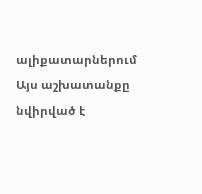ալիքատարներում
Այս աշխատանքը նվիրված է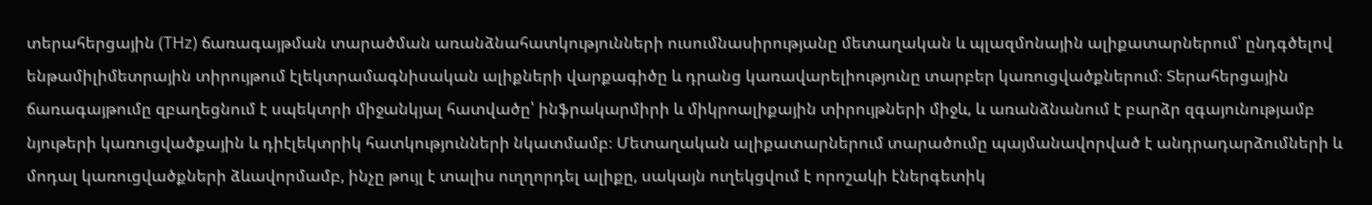տերահերցային (THz) ճառագայթման տարածման առանձնահատկությունների ուսումնասիրությանը մետաղական և պլազմոնային ալիքատարներում՝ ընդգծելով ենթամիլիմետրային տիրույթում էլեկտրամագնիսական ալիքների վարքագիծը և դրանց կառավարելիությունը տարբեր կառուցվածքներում։ Տերահերցային ճառագայթումը զբաղեցնում է սպեկտրի միջանկյալ հատվածը՝ ինֆրակարմիրի և միկրոալիքային տիրույթների միջև, և առանձնանում է բարձր զգայունությամբ նյութերի կառուցվածքային և դիէլեկտրիկ հատկությունների նկատմամբ։ Մետաղական ալիքատարներում տարածումը պայմանավորված է անդրադարձումների և մոդալ կառուցվածքների ձևավորմամբ, ինչը թույլ է տալիս ուղղորդել ալիքը, սակայն ուղեկցվում է որոշակի էներգետիկ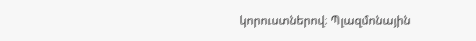կորուստներով։ Պլազմոնային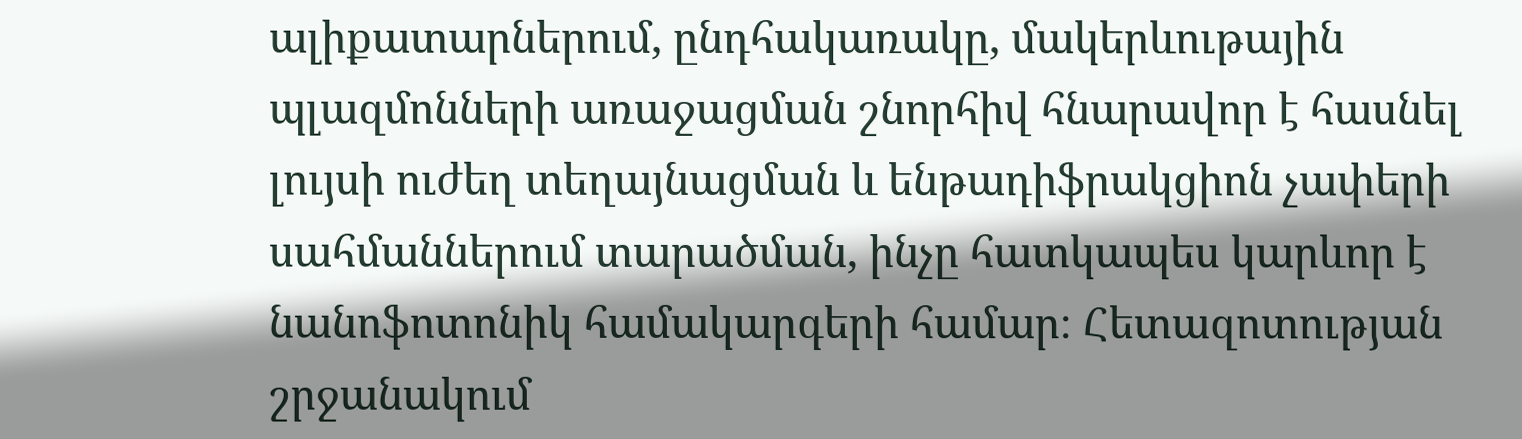ալիքատարներում, ընդհակառակը, մակերևութային պլազմոնների առաջացման շնորհիվ հնարավոր է հասնել լույսի ուժեղ տեղայնացման և ենթադիֆրակցիոն չափերի սահմաններում տարածման, ինչը հատկապես կարևոր է նանոֆոտոնիկ համակարգերի համար։ Հետազոտության շրջանակում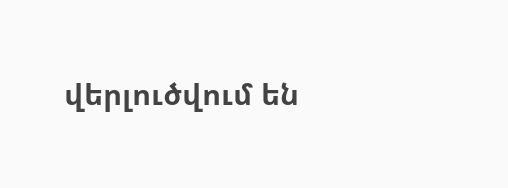վերլուծվում են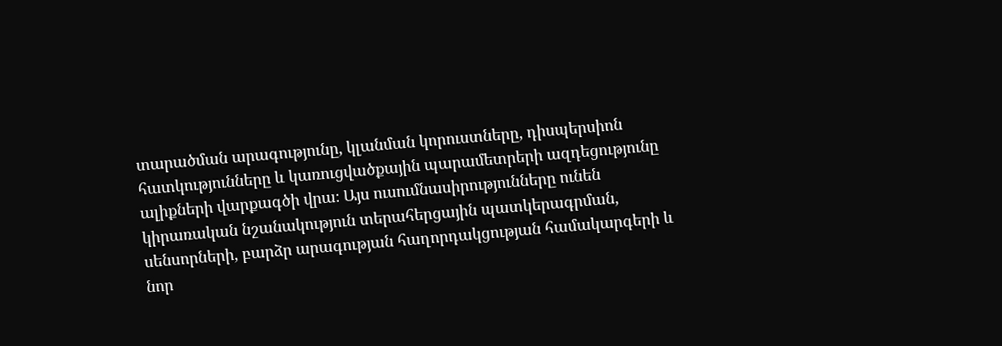տարածման արագությունը, կլանման կորուստները, դիսպերսիոն հատկությունները և կառուցվածքային պարամետրերի ազդեցությունը ալիքների վարքագծի վրա։ Այս ուսումնասիրությունները ունեն կիրառական նշանակություն տերահերցային պատկերագրման, սենսորների, բարձր արագության հաղորդակցության համակարգերի և նոր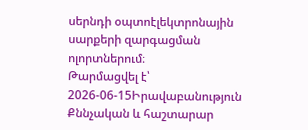սերնդի օպտոէլեկտրոնային սարքերի զարգացման ոլորտներում։
Թարմացվել է՝ 2026-06-15Իրավաբանություն
Քննչական և հաշտարար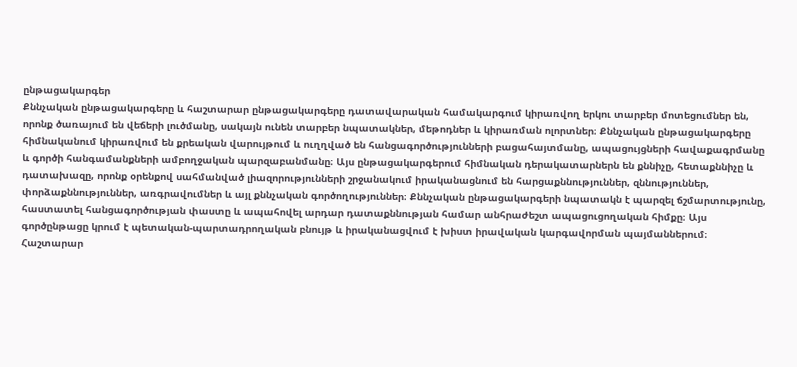ընթացակարգեր
Քննչական ընթացակարգերը և հաշտարար ընթացակարգերը դատավարական համակարգում կիրառվող երկու տարբեր մոտեցումներ են, որոնք ծառայում են վեճերի լուծմանը, սակայն ունեն տարբեր նպատակներ, մեթոդներ և կիրառման ոլորտներ։ Քննչական ընթացակարգերը հիմնականում կիրառվում են քրեական վարույթում և ուղղված են հանցագործությունների բացահայտմանը, ապացույցների հավաքագրմանը և գործի հանգամանքների ամբողջական պարզաբանմանը։ Այս ընթացակարգերում հիմնական դերակատարներն են քննիչը, հետաքննիչը և դատախազը, որոնք օրենքով սահմանված լիազորությունների շրջանակում իրականացնում են հարցաքննություններ, զննություններ, փորձաքննություններ, առգրավումներ և այլ քննչական գործողություններ։ Քննչական ընթացակարգերի նպատակն է պարզել ճշմարտությունը, հաստատել հանցագործության փաստը և ապահովել արդար դատաքննության համար անհրաժեշտ ապացուցողական հիմքը։ Այս գործընթացը կրում է պետական-պարտադրողական բնույթ և իրականացվում է խիստ իրավական կարգավորման պայմաններում։ Հաշտարար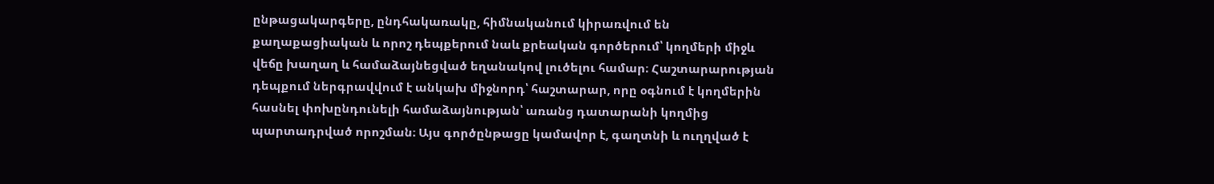ընթացակարգերը, ընդհակառակը, հիմնականում կիրառվում են քաղաքացիական և որոշ դեպքերում նաև քրեական գործերում՝ կողմերի միջև վեճը խաղաղ և համաձայնեցված եղանակով լուծելու համար։ Հաշտարարության դեպքում ներգրավվում է անկախ միջնորդ՝ հաշտարար, որը օգնում է կողմերին հասնել փոխընդունելի համաձայնության՝ առանց դատարանի կողմից պարտադրված որոշման։ Այս գործընթացը կամավոր է, գաղտնի և ուղղված է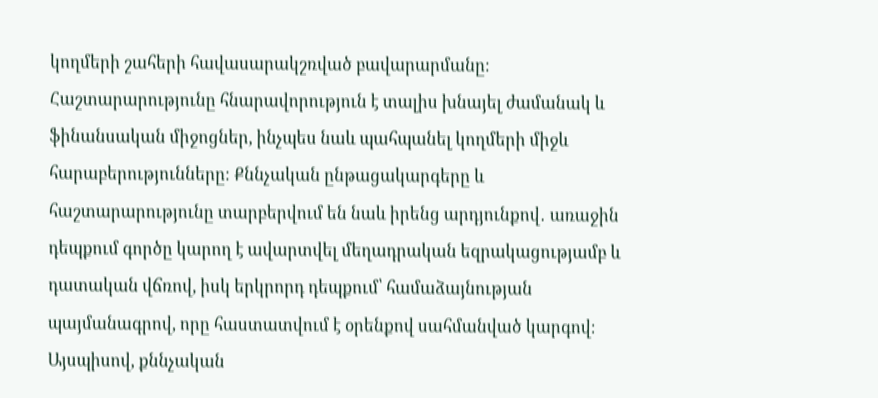կողմերի շահերի հավասարակշռված բավարարմանը։ Հաշտարարությունը հնարավորություն է տալիս խնայել ժամանակ և ֆինանսական միջոցներ, ինչպես նաև պահպանել կողմերի միջև հարաբերությունները։ Քննչական ընթացակարգերը և հաշտարարությունը տարբերվում են նաև իրենց արդյունքով․ առաջին դեպքում գործը կարող է ավարտվել մեղադրական եզրակացությամբ և դատական վճռով, իսկ երկրորդ դեպքում՝ համաձայնության պայմանագրով, որը հաստատվում է օրենքով սահմանված կարգով։ Այսպիսով, քննչական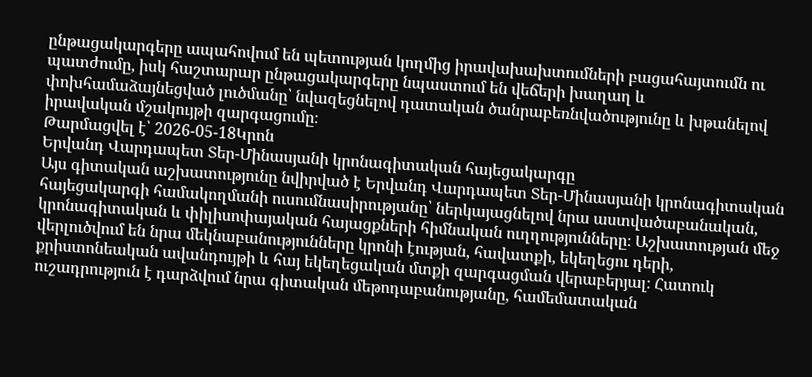ընթացակարգերը ապահովում են պետության կողմից իրավախախտումների բացահայտումն ու պատժումը, իսկ հաշտարար ընթացակարգերը նպաստում են վեճերի խաղաղ և փոխհամաձայնեցված լուծմանը՝ նվազեցնելով դատական ծանրաբեռնվածությունը և խթանելով իրավական մշակույթի զարգացումը։
Թարմացվել է՝ 2026-05-18Կրոն
Երվանդ Վարդապետ Տեր-Մինասյանի կրոնագիտական հայեցակարգը
Այս գիտական աշխատությունը նվիրված է Երվանդ Վարդապետ Տեր-Մինասյանի կրոնագիտական հայեցակարգի համակողմանի ուսումնասիրությանը՝ ներկայացնելով նրա աստվածաբանական, կրոնագիտական և փիլիսոփայական հայացքների հիմնական ուղղությունները։ Աշխատության մեջ վերլուծվում են նրա մեկնաբանությունները կրոնի էության, հավատքի, եկեղեցու դերի, քրիստոնեական ավանդույթի և հայ եկեղեցական մտքի զարգացման վերաբերյալ։ Հատուկ ուշադրություն է դարձվում նրա գիտական մեթոդաբանությանը, համեմատական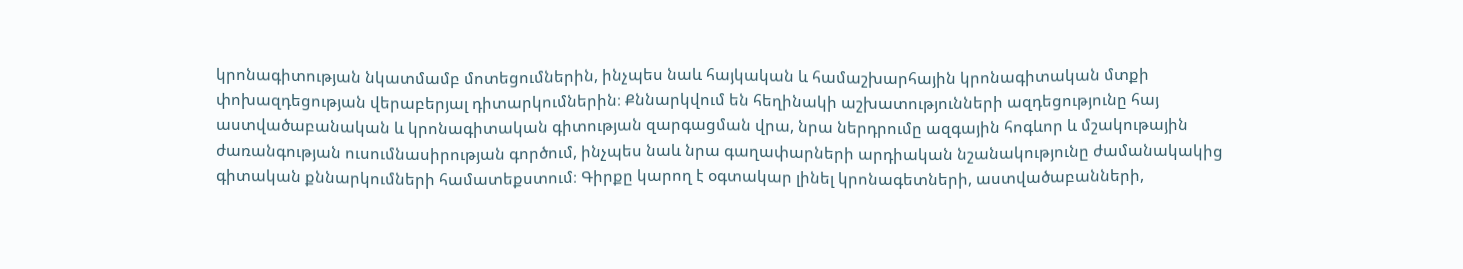կրոնագիտության նկատմամբ մոտեցումներին, ինչպես նաև հայկական և համաշխարհային կրոնագիտական մտքի փոխազդեցության վերաբերյալ դիտարկումներին։ Քննարկվում են հեղինակի աշխատությունների ազդեցությունը հայ աստվածաբանական և կրոնագիտական գիտության զարգացման վրա, նրա ներդրումը ազգային հոգևոր և մշակութային ժառանգության ուսումնասիրության գործում, ինչպես նաև նրա գաղափարների արդիական նշանակությունը ժամանակակից գիտական քննարկումների համատեքստում։ Գիրքը կարող է օգտակար լինել կրոնագետների, աստվածաբանների,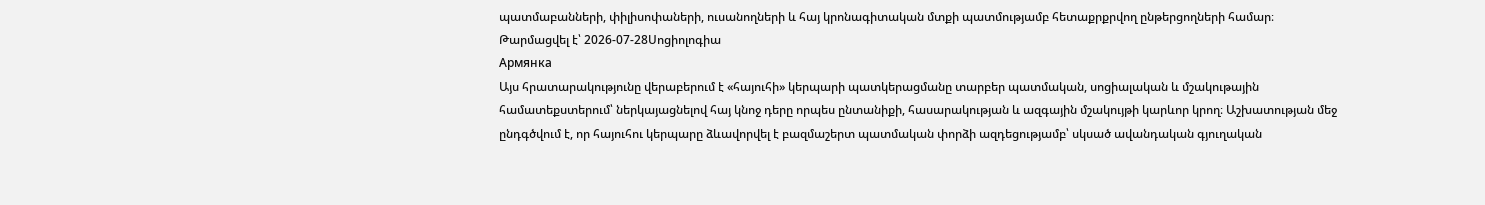պատմաբանների, փիլիսոփաների, ուսանողների և հայ կրոնագիտական մտքի պատմությամբ հետաքրքրվող ընթերցողների համար։
Թարմացվել է՝ 2026-07-28Սոցիոլոգիա
Армянка
Այս հրատարակությունը վերաբերում է «հայուհի» կերպարի պատկերացմանը տարբեր պատմական, սոցիալական և մշակութային համատեքստերում՝ ներկայացնելով հայ կնոջ դերը որպես ընտանիքի, հասարակության և ազգային մշակույթի կարևոր կրող։ Աշխատության մեջ ընդգծվում է, որ հայուհու կերպարը ձևավորվել է բազմաշերտ պատմական փորձի ազդեցությամբ՝ սկսած ավանդական գյուղական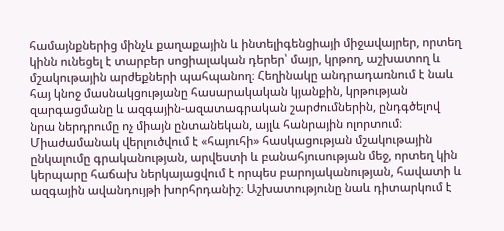համայնքներից մինչև քաղաքային և ինտելիգենցիայի միջավայրեր, որտեղ կինն ունեցել է տարբեր սոցիալական դերեր՝ մայր, կրթող, աշխատող և մշակութային արժեքների պահպանող։ Հեղինակը անդրադառնում է նաև հայ կնոջ մասնակցությանը հասարակական կյանքին, կրթության զարգացմանը և ազգային-ազատագրական շարժումներին, ընդգծելով նրա ներդրումը ոչ միայն ընտանեկան, այլև հանրային ոլորտում։ Միաժամանակ վերլուծվում է «հայուհի» հասկացության մշակութային ընկալումը գրականության, արվեստի և բանահյուսության մեջ, որտեղ կին կերպարը հաճախ ներկայացվում է որպես բարոյականության, հավատի և ազգային ավանդույթի խորհրդանիշ։ Աշխատությունը նաև դիտարկում է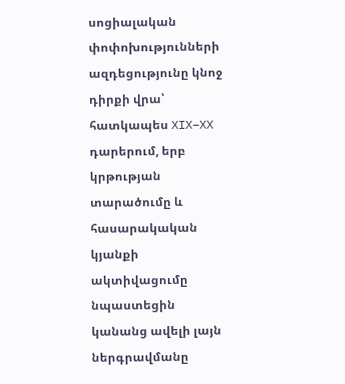սոցիալական փոփոխությունների ազդեցությունը կնոջ դիրքի վրա՝ հատկապես XIX–XX դարերում, երբ կրթության տարածումը և հասարակական կյանքի ակտիվացումը նպաստեցին կանանց ավելի լայն ներգրավմանը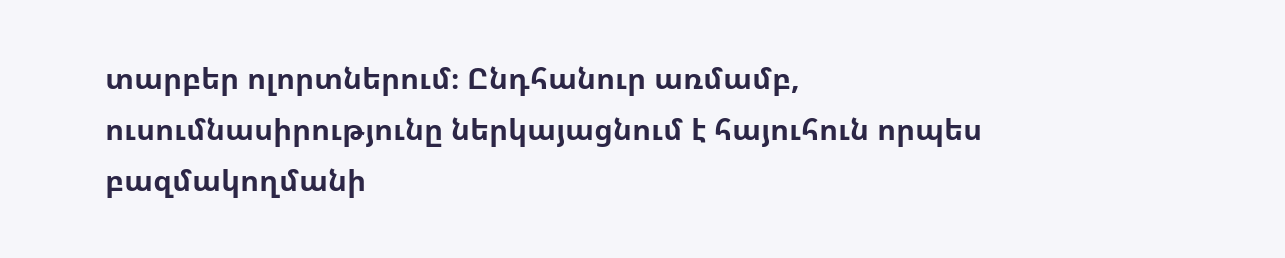տարբեր ոլորտներում։ Ընդհանուր առմամբ, ուսումնասիրությունը ներկայացնում է հայուհուն որպես բազմակողմանի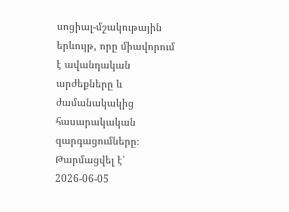սոցիալ-մշակութային երևույթ, որը միավորում է ավանդական արժեքները և ժամանակակից հասարակական զարգացումները։
Թարմացվել է՝ 2026-06-05